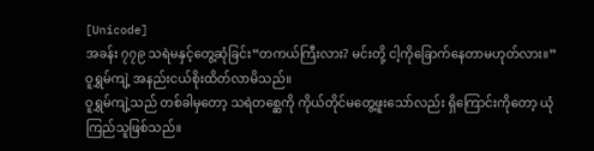[Unicode]
အခန်း ၇၇၉ သရဲမနှင့်တွေ့ဆုံခြင်း“တကယ်ကြီးလား? မင်းတို့ ငါ့ကိုခြောက်နေတာမဟုတ်လား။” ဝူရွှမ်ကျဲ့ အနည်းငယ်စိုးထိတ်လာမိသည်။
ဝူရွှမ်ကျဲ့သည် တစ်ခါမှတော့ သရဲတစ္ဆေကို ကိုယ်တိုင်မတွေ့ဖူးသော်လည်း ရှိကြောင်းကိုတော့ ယုံကြည်သူဖြစ်သည်။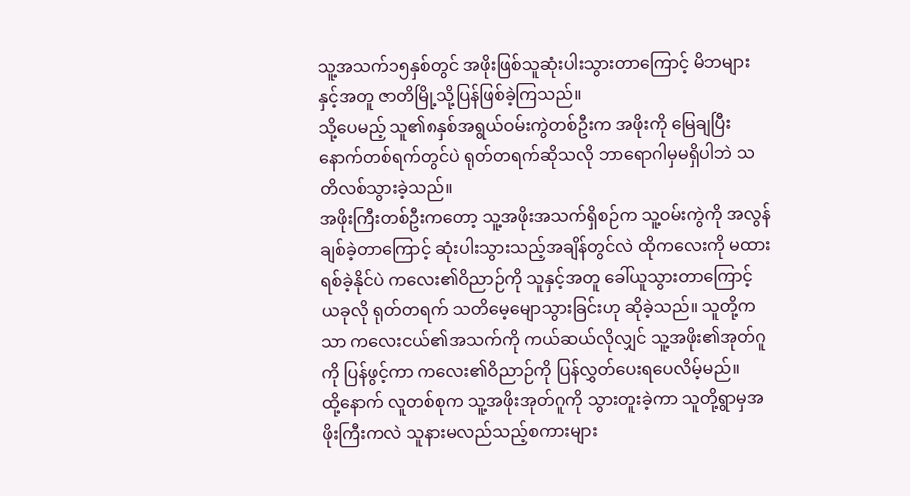သူ့အသက်၁၅နှစ်တွင် အဖိုးဖြစ်သူဆုံးပါးသွားတာကြောင့် မိဘများနှင့်အတူ ဇာတိမြို့သို့ပြန်ဖြစ်ခဲ့ကြသည်။
သို့ပေမည့် သူ၏၈နှစ်အရွယ်ဝမ်းကွဲတစ်ဦးက အဖိုးကို မြေချပြီး နောက်တစ်ရက်တွင်ပဲ ရုတ်တရက်ဆိုသလို ဘာရောဂါမှမရှိပါဘဲ သတိလစ်သွားခဲ့သည်။
အဖိုးကြီးတစ်ဦးကတော့ သူ့အဖိုးအသက်ရှိစဉ်က သူ့ဝမ်းကွဲကို အလွန်ချစ်ခဲ့တာကြောင့် ဆုံးပါးသွားသည့်အချိန်တွင်လဲ ထိုကလေးကို မထားရစ်ခဲ့နိုင်ပဲ ကလေး၏ဝိညာဉ်ကို သူနှင့်အတူ ခေါ်ယူသွားတာကြောင့် ယခုလို ရုတ်တရက် သတိမေ့မျောသွားခြင်းဟု ဆိုခဲ့သည်။ သူတို့ကသာ ကလေးငယ်၏အသက်ကို ကယ်ဆယ်လိုလျှင် သူ့အဖိုး၏အုတ်ဂူကို ပြန်ဖွင့်ကာ ကလေး၏ဝိညာဉ်ကို ပြန်လွှတ်ပေးရပေလိမ့်မည်။
ထို့နောက် လူတစ်စုက သူ့အဖိုးအုတ်ဂူကို သွားတူးခဲ့ကာ သူတို့ရွာမှအဖိုးကြီးကလဲ သူနားမလည်သည့်စကားများ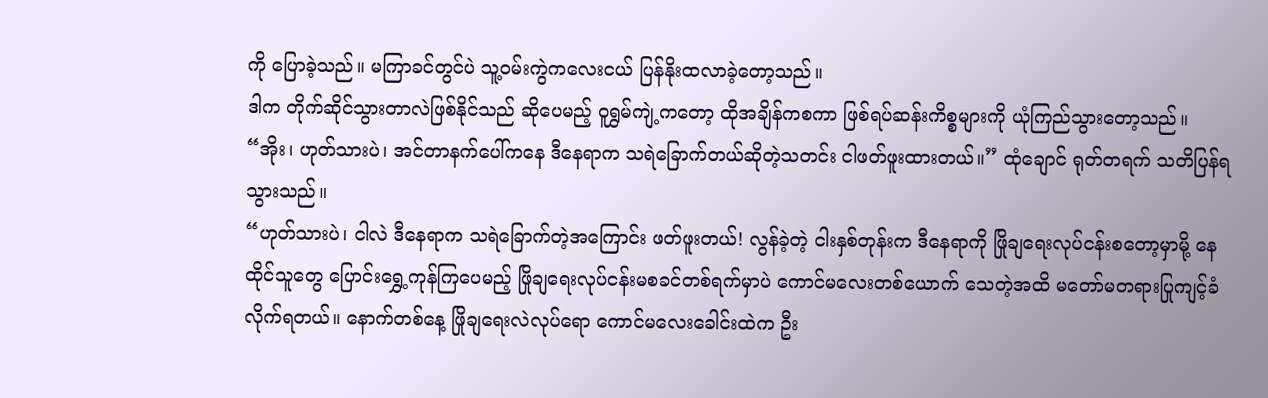ကို ပြောခဲ့သည်။ မကြာခင်တွင်ပဲ သူ့ဝမ်းကွဲကလေးငယ် ပြန်နိုးထလာခဲ့တော့သည်။
ဒါက တိုက်ဆိုင်သွားတာလဲဖြစ်နိုင်သည် ဆိုပေမည့် ဝူရွှမ်ကျဲ့ကတော့ ထိုအချိန်ကစကာ ဖြစ်ရပ်ဆန်းကိစ္စများကို ယုံကြည်သွားတော့သည်။
“အိုး၊ ဟုတ်သားပဲ၊ အင်တာနက်ပေါ်ကနေ ဒီနေရာက သရဲခြောက်တယ်ဆိုတဲ့သတင်း ငါဖတ်ဖူးထားတယ်။” ထုံချောင် ရုတ်တရက် သတိပြန်ရသွားသည်။
“ဟုတ်သားပဲ၊ ငါလဲ ဒီနေရာက သရဲခြောက်တဲ့အကြောင်း ဖတ်ဖူးတယ်! လွန်ခဲ့တဲ့ ငါးနှစ်တုန်းက ဒီနေရာကို ဖြိုချရေးလုပ်ငန်းစတော့မှာမို့ နေထိုင်သူတွေ ပြောင်းရွှေ့ကုန်ကြပေမည့် ဖြိုချရေးလုပ်ငန်းမစခင်တစ်ရက်မှာပဲ ကောင်မလေးတစ်ယောက် သေတဲ့အထိ မတော်မတရားပြုကျင့်ခံလိုက်ရတယ်။ နောက်တစ်နေ့ ဖြိုချရေးလဲလုပ်ရော ကောင်မလေးခေါင်းထဲက ဦး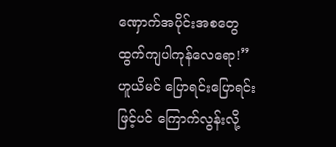ဏှောက်အပိုင်းအစတွေ ထွက်ကျပါကုန်လေရော!” ဟူယိမင် ပြောရင်းပြောရင်းဖြင့်ပင် ကြောက်လွန်းလို့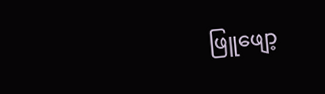ဖြူဖျော့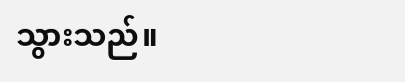သွားသည်။